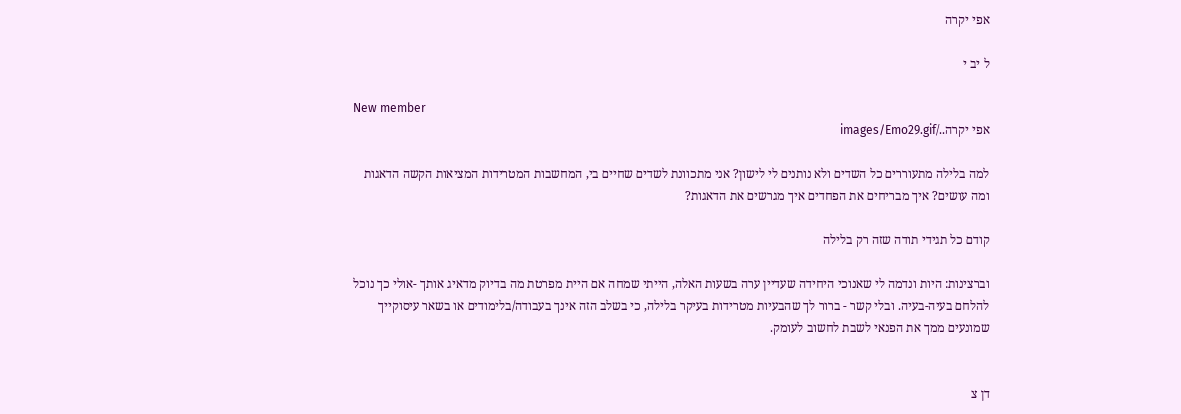אפי יקרה

ל יב י

New member
אפי יקרה../images/Emo29.gif

למה בלילה מתעוררים כל השדים ולא נותנים לי לישון? אני מתכוונת לשדים שחיים בי, המחשבות המטרידות המציאות הקשה הדאגות ומה עושים? איך מבריחים את הפחדים איך מגרשים את הדאגות?

קודם כל תגידי תודה שזה רק בלילה

וברצינות: היות ונדמה לי שאנוכי היחידה שעדיין ערה בשעות האלה, הייתי שמחה אם היית מפרטת מה בדיוק מדאיג אותך -אולי כך נוכל להלחם בעיה-בעיה. ובלי קשר - ברור לך שהבעיות מטרידות בעיקר בלילה, כי בשלב הזה אינך בעבודה/בלימודים או בשאר עיסוקייך שמונעים ממך את הפנאי לשבת לחשוב לעומק.


דן צ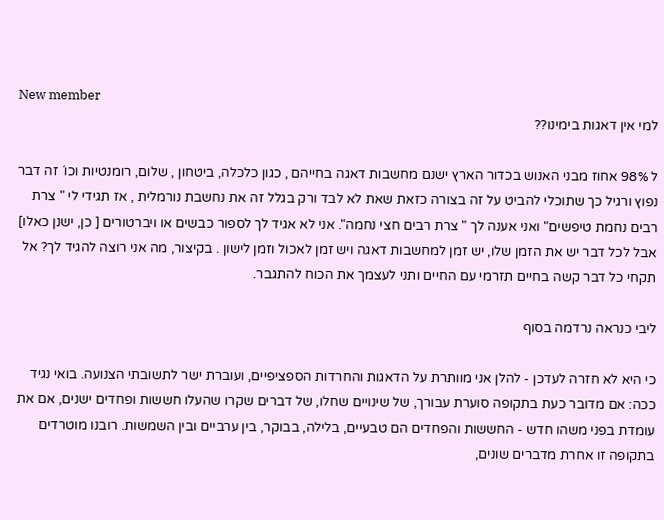New member
למי אין דאגות בימינו??

ל 98% אחוז מבני האנוש בכדור הארץ ישנם מחשבות דאגה בחייהם , כגון כלכלה, ביטחון , שלום, רומנטיות וכו´ זה דבר נפוץ ורגיל כך שתוכלי להביט על זה בצורה כזאת שאת לא לבד ורק בגלל זה את נחשבת נורמלית , אז תגידי לי " צרת רבים נחמת טיפשים" ואני אענה לך " צרת רבים חצי נחמה". אני לא אגיד לך לספור כבשים או ויברטורים [ כן, ישנן כאלו] אבל לכל דבר יש את הזמן שלו, יש זמן למחשבות דאגה ויש זמן לאכול וזמן לישון . בקיצור, מה אני רוצה להגיד לך? אל תקחי כל דבר קשה בחיים תזרמי עם החיים ותני לעצמך את הכוח להתגבר.

ליבי כנראה נרדמה בסוף

כי היא לא חזרה לעדכן - להלן אני מוותרת על הדאגות והחרדות הספציפיים, ועוברת ישר לתשובתי הצנועה. בואי נגיד ככה: אם מדובר כעת בתקופה סוערת עבורך, של שינויים שחלו, של דברים שקרו שהעלו חששות ופחדים ישנים, אם את עומדת בפני משהו חדש - החששות והפחדים הם טבעיים, בלילה, בבוקר, בין ערביים ובין השמשות. רובנו מוטרדים בתקופה זו אחרת מדברים שונים,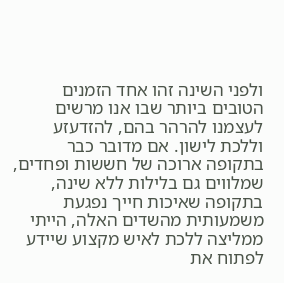ולפני השינה זהו אחד הזמנים הטובים ביותר שבו אנו מרשים לעצמנו להרהר בהם, להזדעזע וללכת לישון. אם מדובר כבר בתקופה ארוכה של חששות ופחדים, שמלווים גם בלילות ללא שינה, בתקופה שאיכות חייך נפגעת משמעותית מהשדים האלה, הייתי ממליצה ללכת לאיש מקצוע שיידע לפתוח את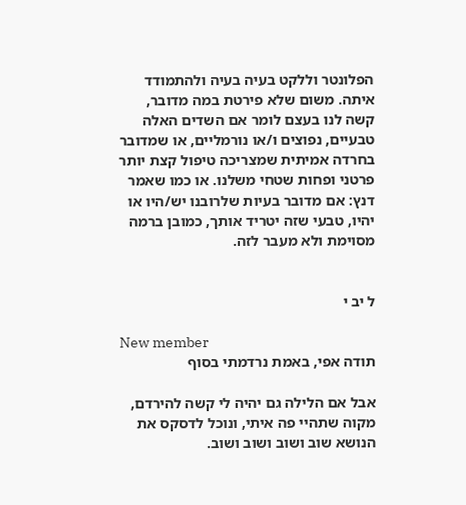הפלונטר וללקט בעיה בעיה ולהתמודד איתה. משום שלא פירטת במה מדובר, קשה לנו בעצם לומר אם השדים האלה טבעיים, נפוצים ו/או נורמליים, או שמדובר בחרדה אמיתית שמצריכה טיפול קצת יותר פרטני ופחות שטחי משלנו. או כמו שאמר דנץ: אם מדובר בעיות שלרובנו יש/היו או יהיו, טבעי שזה יטריד אותך, כמובן ברמה מסוימת ולא מעבר לזה.


ל יב י

New member
תודה אפי, באמת נרדמתי בסוף

אבל אם הלילה גם יהיה לי קשה להירדם, מקוה שתהיי פה איתי, ונוכל לדסקס את הנושא שוב ושוב ושוב ושוב.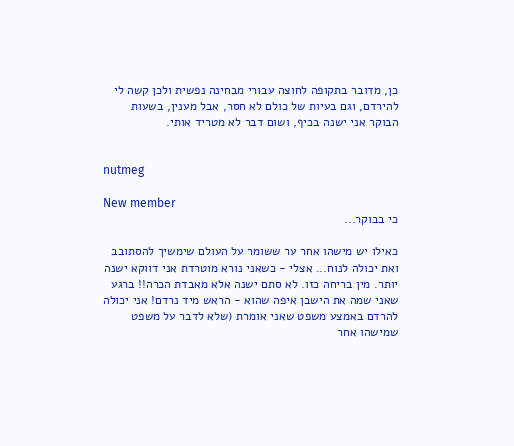כן, מדובר בתקופה לחוצה עבורי מבחינה נפשית ולכן קשה לי להירדם, וגם בעיות של כולם לא חסר, אבל מענין, בשעות הבוקר אני ישנה בכיף, ושום דבר לא מטריד אותי.


nutmeg

New member
כי בבוקר...

כאילו יש מישהו אחר ער ששומר על העולם שימשיך להסתובב ואת יכולה לנוח... אצלי - כשאני נורא מוטרדת אני דווקא ישנה יותר. מין בריחה כזו. לא סתם ישנה אלא מאבדת הכרה!! ברגע שאני שמה את הישבן איפה שהוא - הראש מיד נרדם! אני יכולה להרדם באמצע משפט שאני אומרת (שלא לדבר על משפט שמישהו אחר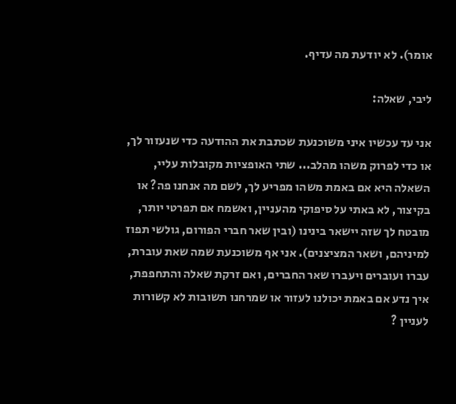אומר). לא יודעת מה עדיף.

ליבי, שאלה:

אני עד עכשיו איני משוכנעת שכתבת את ההודעה כדי שנעזור לך, או כדי לפרוק משהו מהלב... שתי האופציות מקובלות עליי, השאלה היא אם באמת משהו מפריע לך, לשם מה אנחנו פה? או בקיצור, לא באתי על סיפוקי מהעניין, ואשמח אם תפרטי יותר, מובטח לך שזה יישאר בינינו (ובין שאר חברי הפורום, גולשי תפוז למיניהם, ושאר המציצנים). אני אף משוכנעת שמה שאת עוברת, עברו ועוברים ויעברו שאר החברים, ואם זרקת שאלה והתחפפת, איך נדע אם באמת יכולנו לעזור או שמרחנו תשובות לא קשורות לעניין ?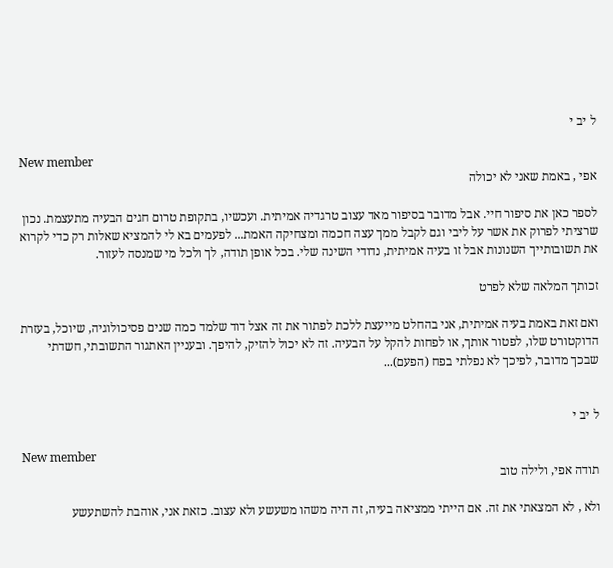ל יב י

New member
אפי , באמת שאני לא יכולה

לספר כאן את סיפור חיי. אבל מדובר בסיפור מאד עצוב טרגדיה אמיתית. ועכשיו, בתקופת טרום חגים הבעיה מתעצמת. נכון שרציתי לפרוק את אשר על ליבי וגם לקבל ממך עצה חכמה ומצחיקה האמת... לפעמים בא לי להמציא שאלות רק כדי לקרוא את תשובותייך השנונות אבל זו בעיה אמיתית, נדודי השינה שלי. בכל אופן תודה, לך ולכל מי שמנסה לעזור.

זכותך המלאה שלא לפרט

ואם זאת באמת בעיה אמיתית, אני בהחלט מייעצת ללכת לפתור את זה אצל דוד שלמד כמה שנים פסיכולוגיה, שיוכל, בעזרת הדוקטורט שלו, לפטור אותך, או לפחות להקל על הבעיה. זה לא יכול להזיק, להיפך. ובעניין האתגור התשובתי, חשדתי שבכך מדובר, לפיכך לא נפלתי בפח (הפעם)...


ל יב י

New member
תודה אפי, ולילה טוב

ולא , לא המצאתי את זה. אם הייתי ממציאה בעיה, זה היה משהו משעשע ולא עצוב. כזאת אני, אוהבת להשתעשע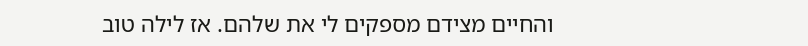והחיים מצידם מספקים לי את שלהם. אז לילה טוב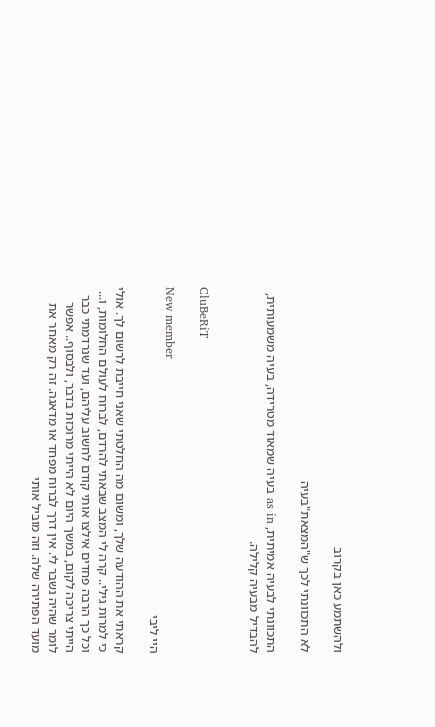ולהשתמע כאן בקרוב

לא התכוונתי לכך ש"המצאת"בעיה

התכוונתי לבעיה אמיתית, as in בעיה שמאוד מטרידה, בעיה משמעותית, להבדיל מבעיה קלילה.


CluBeRiT

New member
היי ליבי

קראתי את ההודעה שלך, ומשום מה החלטתי שאני חייבת לרשום לך. אולי כי למרות גילי.. קרה לי המצב שבאתי להרדם, לברוח לעולם החלומות, ו... וכל כך הרבה פחדים אילצו אותי קודם לחשוב עליהם, ועד שנרדמתי כבר הייתי צריכה לקום, במשך היום לא הייתי מרוכזת בדבר, ולבסוף.. אפשר לומר שהיה נשבר לי. אין דרך לברוח מפחד או מדאגה. זה רק מאחר את מועד הפתירה שלה. וזה מוביל אותי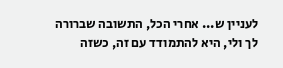לעניין ש... אחרי הכל, התשובה שברורה לך ולי, היא להתמודד עם זה, כשזה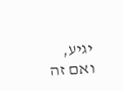יגיע, ואם זה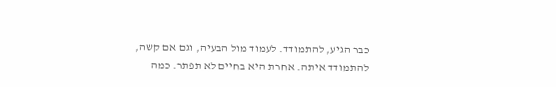כבר הגיע, להתמודד. לעמוד מול הבעיה, וגם אם קשה, להתמודד איתה. אחרת היא בחיים לא תפתר. כמה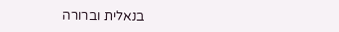בנאלית וברורה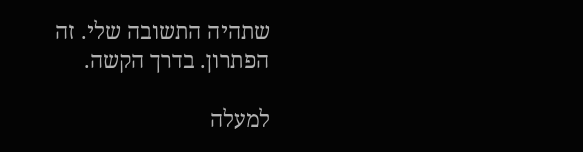שתהיה התשובה שלי. זה הפתרון. בדרך הקשה.

למעלה